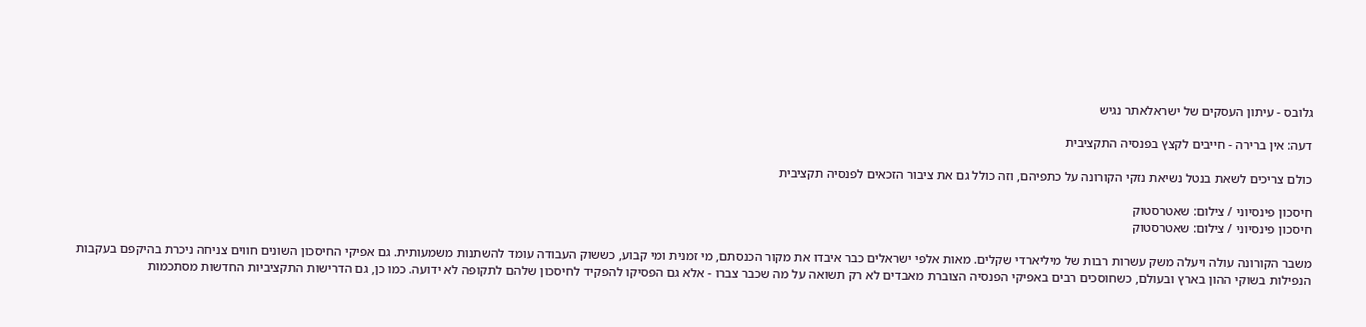גלובס - עיתון העסקים של ישראלאתר נגיש

דעה: אין ברירה - חייבים לקצץ בפנסיה התקציבית

כולם צריכים לשאת בנטל נשיאת נזקי הקורונה על כתפיהם, וזה כולל גם את ציבור הזכאים לפנסיה תקציבית

חיסכון פינסיוני / צילום: שאטרסטוק
חיסכון פינסיוני / צילום: שאטרסטוק

משבר הקורונה עולה ויעלה משק עשרות רבות של מיליארדי שקלים. מאות אלפי ישראלים כבר איבדו את מקור הכנסתם, מי זמנית ומי קבוע, כששוק העבודה עומד להשתנות משמעותית. גם אפיקי החיסכון השונים חווים צניחה ניכרת בהיקפם בעקבות הנפילות בשוקי ההון בארץ ובעולם, כשחוסכים רבים באפיקי הפנסיה הצוברת מאבדים לא רק תשואה על מה שכבר צברו - אלא גם הפסיקו להפקיד לחיסכון שלהם לתקופה לא ידועה. כמו כן, גם הדרישות התקציביות החדשות מסתכמות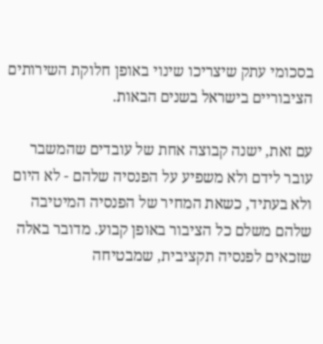בסכומי עתק שיצריכו שינוי באופן חלוקת השירותים הציבוריים בישראל בשנים הבאות.

עם זאת, ישנה קבוצה אחת של עובדים שהמשבר עובר לידם ולא משפיע על הפנסיה שלהם - לא היום ולא בעתיד, כשאת המחיר של הפנסיה המיטיבה שלהם משלם כל הציבור באופן קבוע. מדובר באלה שזכאים לפנסיה תקציבית, שמבטיחה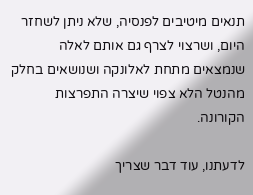תנאים מיטיבים לפנסיה, שלא ניתן לשחזר היום, ושרצוי לצרף גם אותם לאלה שנמצאים מתחת לאלונקה ושנושאים בחלק מהנטל הלא צפוי שיצרה התפרצות הקורונה.

לדעתנו, עוד דבר שצריך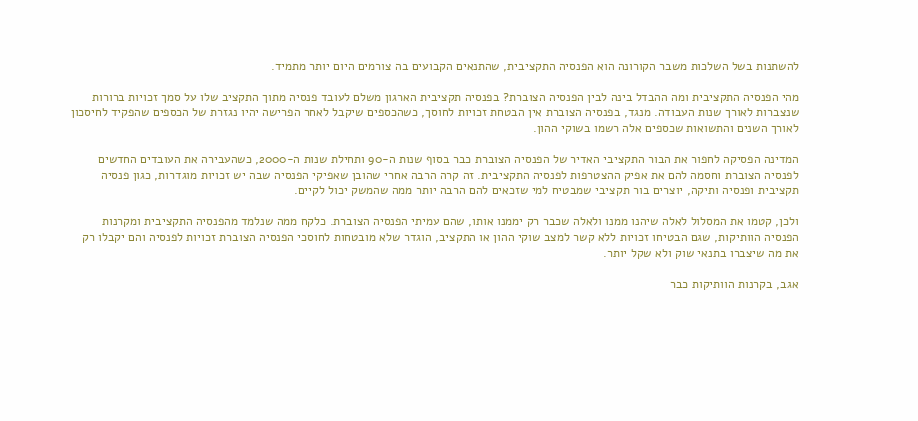להשתנות בשל השלכות משבר הקורונה הוא הפנסיה התקציבית, שהתנאים הקבועים בה צורמים היום יותר מתמיד.

מהי הפנסיה התקציבית ומה ההבדל בינה לבין הפנסיה הצוברת? בפנסיה תקציבית הארגון משלם לעובד פנסיה מתוך התקציב שלו על סמך זכויות ברורות שנצברות לאורך שנות העבודה. מנגד, בפנסיה הצוברת אין הבטחת זכויות לחוסך, כשהכספים שיקבל לאחר הפרישה יהיו נגזרת של הכספים שהפקיד לחיסכון לאורך השנים והתשואות שכספים אלה רשמו בשוקי ההון.

המדינה הפסיקה לחפור את הבור התקציבי האדיר של הפנסיה הצוברת כבר בסוף שנות ה-90 ותחילת שנות ה-2000, כשהעבירה את העובדים החדשים לפנסיה הצוברת וחסמה להם את אפיק ההצטרפות לפנסיה התקציבית. זה קרה הרבה אחרי שהובן שאפיקי הפנסיה שבה יש זכויות מוגדרות, כגון פנסיה תקציבית ופנסיה ותיקה, יוצרים בור תקציבי שמבטיח למי שזכאים להם הרבה יותר ממה שהמשק יכול לקיים.

ולכן, קטמו את המסלול לאלה שיהנו ממנו ולאלה שכבר רק יממנו אותו, שהם עמיתי הפנסיה הצוברת. כלקח ממה שנלמד מהפנסיה התקציבית ומקרנות הפנסיה הוותיקות, שגם הבטיחו זכויות ללא קשר למצב שוקי ההון או התקציב, הוגדר שלא מובטחות לחוסכי הפנסיה הצוברת זכויות לפנסיה והם יקבלו רק את מה שיצברו בתנאי שוק ולא שקל יותר.

אגב, בקרנות הוותיקות כבר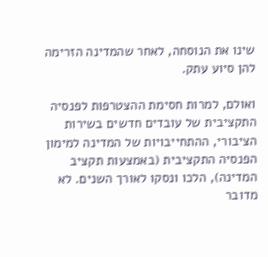שינו את הנוסחה, לאחר שהמדינה הזרימה להן סיוע עתק.

ואולם, למרות חסימת ההצטרפות לפנסיה התקציבית של עובדים חדשים בשירות הציבורי, ההתחייבויות של המדינה למימון הפנסיה התקציבית (באמצעות תקציב המדינה), הלכו ונסקו לאורך השנים. לא מדובר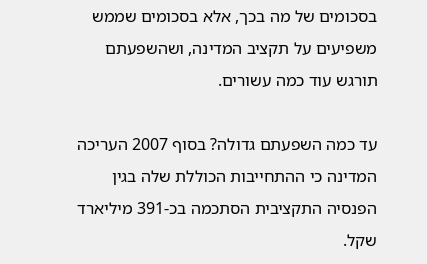בסכומים של מה בכך, אלא בסכומים שממש משפיעים על תקציב המדינה, ושהשפעתם תורגש עוד כמה עשורים.

עד כמה השפעתם גדולה? בסוף 2007 העריכה המדינה כי ההתחייבות הכוללת שלה בגין הפנסיה התקציבית הסתכמה בכ-391 מיליארד שקל.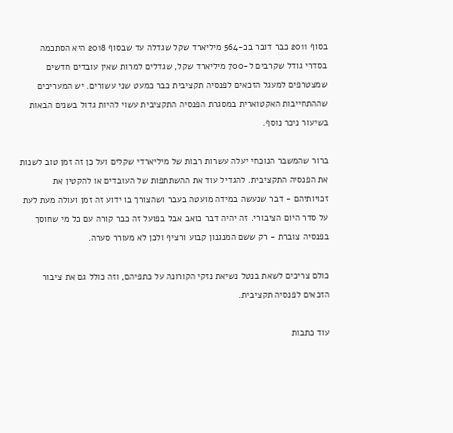בסוף 2011 כבר דובר בכ-564 מיליארד שקל שגדלה עד שבסוף 2018 היא הסתכמה בסדרי גודל שקרבים ל-700 מיליארד שקל, שגדלים למרות שאין עובדים חדשים שמצטרפים למעגל הזכאים לפנסיה תקציבית כבר כמעט שני עשורים. יש המעריכים שההתחייבות האקטוארית במסגרת הפנסיה התקציבית עשוי להיות גדול בשנים הבאות בשיעור ניכר נוסף.

ברור שהמשבר הנוכחי יעלה עשרות רבות של מיליארדי שקלים ועל כן זה זמן טוב לשנות את הפנסיה התקציבית. להגדיל עוד את ההשתתפות של העובדים או להקטין את זכויותיהם - דבר שנעשה במידה מועטה בעבר ושהצורך בו ידוע זה זמן ועולה מעת לעת על סדר היום הציבורי. זה יהיה דבר כואב אבל בפועל זה כבר קורה עם כל מי שחוסך בפנסיה צוברת - רק ששם המנגנון קבוע ורציף ולכן לא מעורר סערה.

כולם צריכים לשאת בנטל נשיאת נזקי הקורונה על כתפיהם, וזה כולל גם את ציבור הזכאים לפנסיה תקציבית.

עוד כתבות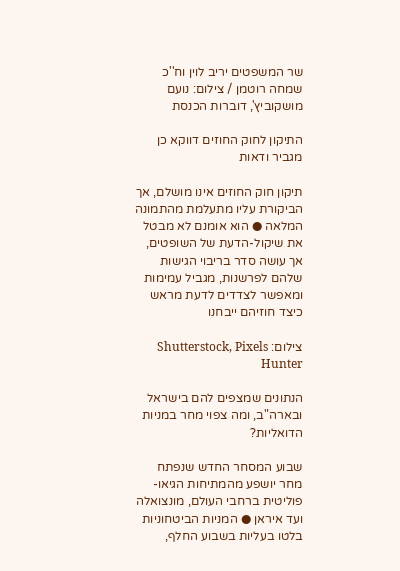שר המשפטים יריב לוין וח''כ שמחה רוטמן / צילום: נועם מושקוביץ', דוברות הכנסת

התיקון לחוק החוזים דווקא כן מגביר ודאות

תיקון חוק החוזים אינו מושלם, אך הביקורת עליו מתעלמת מהתמונה המלאה ● הוא אומנם לא מבטל את שיקול-הדעת של השופטים, אך עושה סדר בריבוי הגישות שלהם לפרשנות, מגביל עמימות ומאפשר לצדדים לדעת מראש כיצד חוזיהם ייבחנו

צילום: Shutterstock, Pixels Hunter

הנתונים שמצפים להם בישראל ובארה"ב, ומה צפוי מחר במניות הדואליות?

שבוע המסחר החדש שנפתח מחר יושפע מהמתיחות הגיאו-פוליטית ברחבי העולם, מונצואלה ועד איראן ● המניות הביטחוניות בלטו בעליות בשבוע החלף,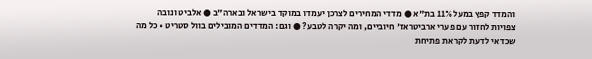והמדד קפץ במעל 11% בת"א ● מדדי המחירים לצרכן יעמדו במוקד בישראל ובארה"ב ● אלביט ונובה צפויות לחזור עם פערי ארביטראז' חיוביים, ומה יקרה לטבע? ● וגם: המדדים המובילים בוול סטריט • כל מה שכדאי לדעת לקראת פתיחת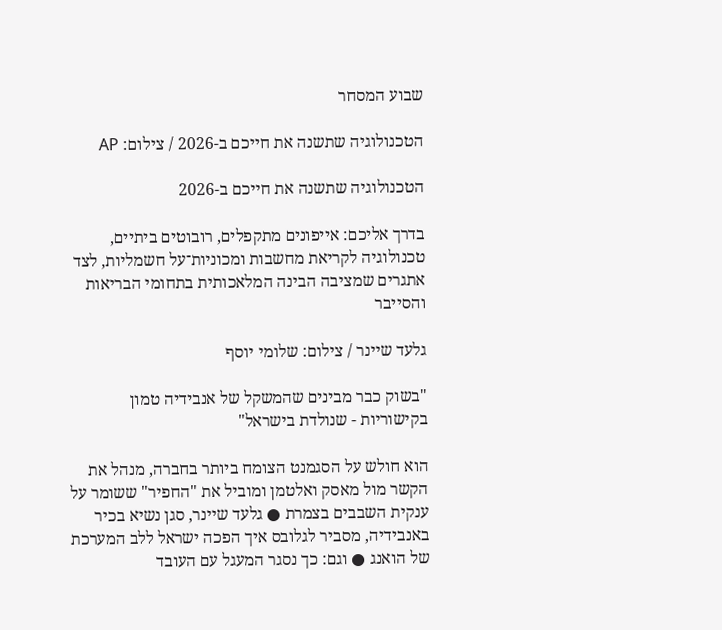שבוע המסחר

הטכנולוגיה שתשנה את חייכם ב-2026 / צילום: AP

הטכנולוגיה שתשנה את חייכם ב-2026

בדרך אליכם: אייפונים מתקפלים, רובוטים ביתיים, טכנולוגיה לקריאת מחשבות ומכוניות־על חשמליות, לצד אתגרים שמציבה הבינה המלאכותית בתחומי הבריאות והסייבר

גלעד שיינר / צילום: שלומי יוסף

"בשוק כבר מבינים שהמשקל של אנבידיה טמון בקישוריות - שנולדת בישראל"

הוא חולש על הסגמנט הצומח ביותר בחברה, מנהל את הקשר מול מאסק ואלטמן ומוביל את "החפיר" ששומר על ענקית השבבים בצמרת ● גלעד שיינר, סגן נשיא בכיר באנבידיה, מסביר לגלובס איך הפכה ישראל ללב המערכת של הואנג ● וגם: כך נסגר המעגל עם העובד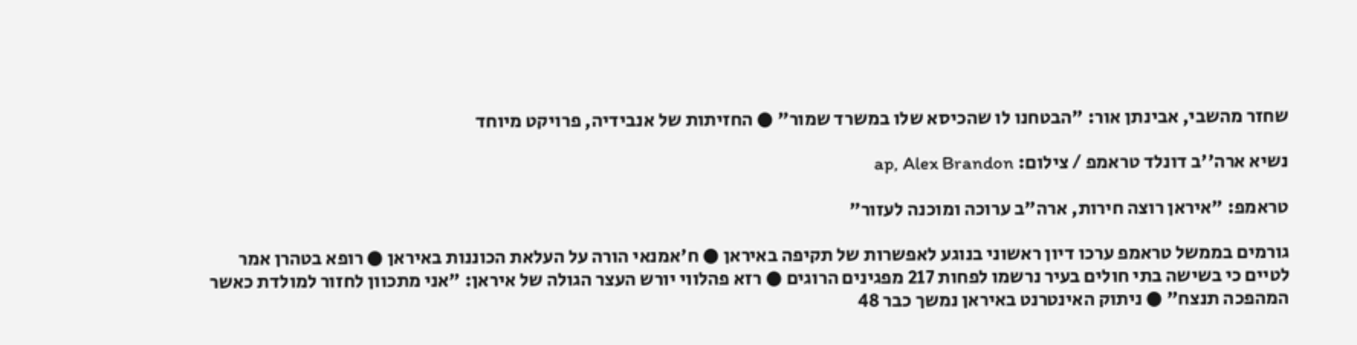שחזר מהשבי, אבינתן אור: "הבטחנו לו שהכיסא שלו במשרד שמור" ● החזיתות של אנבידיה, פרויקט מיוחד

נשיא ארה''ב דונלד טראמפ / צילום: ap, Alex Brandon

טראמפ: "איראן רוצה חירות, ארה"ב ערוכה ומוכנה לעזור"

גורמים בממשל טראמפ ערכו דיון ראשוני בנוגע לאפשרות של תקיפה באיראן ● ח'אמנאי הורה על העלאת הכוננות באיראן ● רופא בטהרן אמר לטיים כי בשישה בתי חולים בעיר נרשמו לפחות 217 מפגינים הרוגים ● רזא פהלווי יורש העצר הגולה של איראן: "אני מתכוון לחזור למולדת כאשר המהפכה תנצח" ● ניתוק האינטרנט באיראן נמשך כבר 48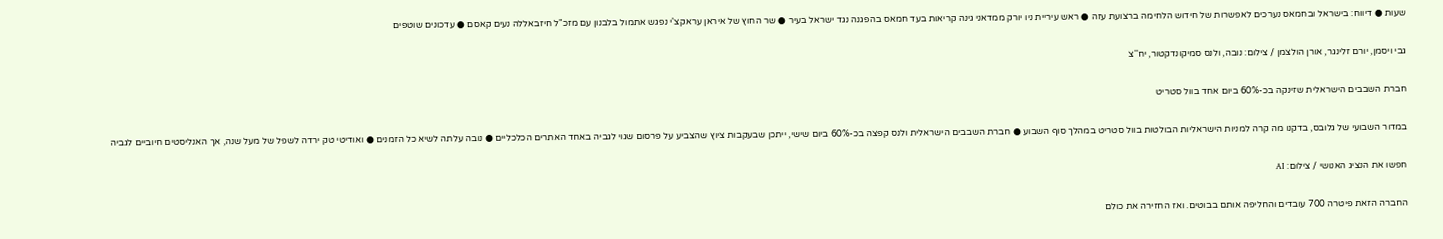שעות ● דיווח: בישראל ובחמאס נערכים לאפשרות של חידוש הלחימה ברצועת עזה ● ראש עיריית ניו יורק ממדאני גינה קריאות בעד חמאס בהפגנה נגד ישראל בעיר ● שר החוץ של איראן עראקצ'י נפגש אתמול בלבנון עם מזכ"ל חיזבאללה נעים קאסם ● עדכונים שוטפים

גבי ויסמן, יורם זלינגר, אורן הולצמן / צילום: נובה, ולנס סמיקונדקטור, יח''צ

חברת השבבים הישראלית שזינקה בכ-60% ביום אחד בוול סטריט

במדור השבועי של גלובס, בדקנו מה קרה למניות הישראליות הבולטות בוול סטריט במהלך סוף השבוע ● חברת השבבים הישראלית ולנס קפצה בכ-60% ביום שישי, ייתכן שבעקבות ציוץ שהצביע על פרסום שגוי לגביה באחד האתרים הכלכליים ● נובה עלתה לשיא כל הזמנים ● ואודיטי טק ירדה לשפל של מעל שנה, אך האנליסטים חיוביים לגביה

חפשו את הנציג האנושי / צילום: AI

החברה הזאת פיטרה 700 עובדים והחליפה אותם בבוטים. ואז החזירה את כולם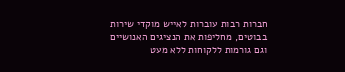חברות רבות עוברות לאייש מוקדי שירות בבוטים, מחליפות את הנציגים האנושיים וגם גורמות ללקוחות ללא מעט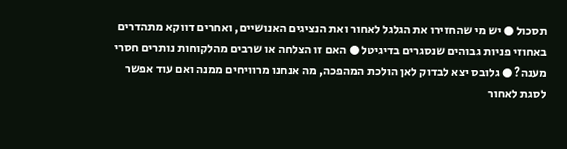תסכול ● יש מי שהחזירו את הגלגל לאחור ואת הנציגים האנושיים, ואחרים דווקא מתהדרים באחוזי פניות גבוהים שנסגרים בדיגיטל ● האם זו הצלחה או שרבים מהלקוחות נותרים חסרי מענה? ● גלובס יצא לבדוק לאן הולכת המהפכה, מה אנחנו מרוויחים ממנה ואם עוד אפשר לסגת לאחור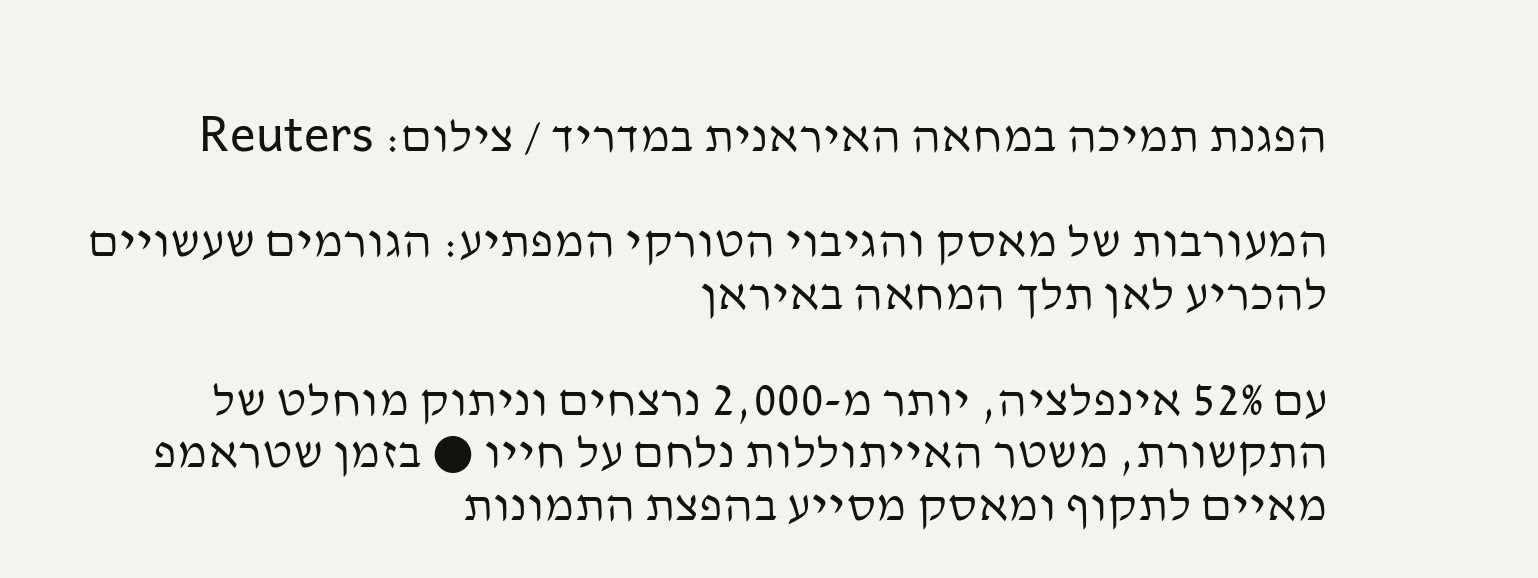הפגנת תמיכה במחאה האיראנית במדריד / צילום: Reuters

המעורבות של מאסק והגיבוי הטורקי המפתיע: הגורמים שעשויים להכריע לאן תלך המחאה באיראן

עם 52% אינפלציה, יותר מ-2,000 נרצחים וניתוק מוחלט של התקשורת, משטר האייתוללות נלחם על חייו ● בזמן שטראמפ מאיים לתקוף ומאסק מסייע בהפצת התמונות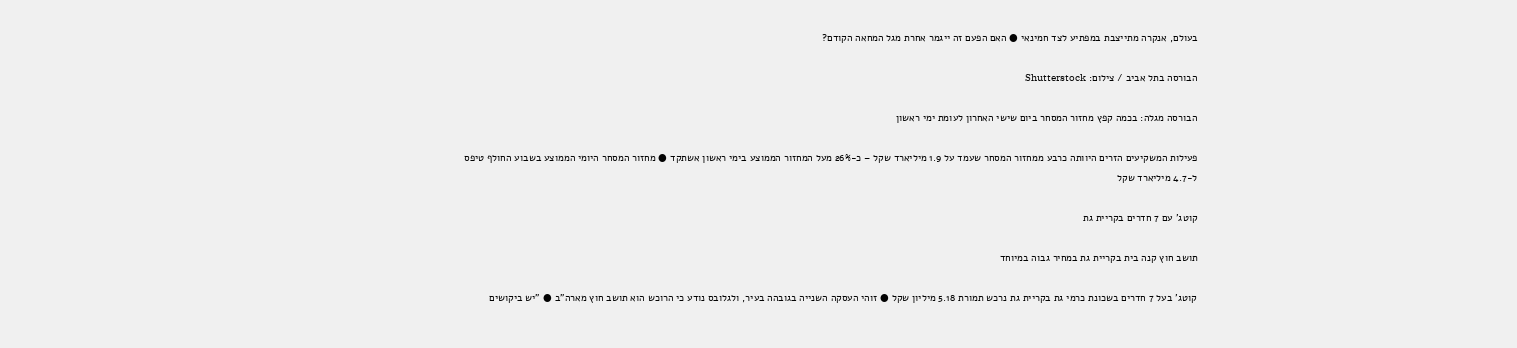בעולם, אנקרה מתייצבת במפתיע לצד חמינאי ● האם הפעם זה ייגמר אחרת מגל המחאה הקודם?

הבורסה בתל אביב / צילום: Shutterstock

הבורסה מגלה: בכמה קפץ מחזור המסחר ביום שישי האחרון לעומת ימי ראשון

פעילות המשקיעים הזרים היוותה כרבע ממחזור המסחר שעמד על 1.9 מיליארד שקל – כ-26% מעל המחזור הממוצע בימי ראשון אשתקד ● מחזור המסחר היומי הממוצע בשבוע החולף טיפס ל-4.7 מיליארד שקל

קוטג' עם 7 חדרים בקריית גת

תושב חוץ קנה בית בקריית גת במחיר גבוה במיוחד

קוטג' בעל 7 חדרים בשכונת כרמי גת בקריית גת נרכש תמורת 5.18 מיליון שקל ● זוהי העסקה השנייה בגובהה בעיר, ולגלובס נודע כי הרוכש הוא תושב חוץ מארה"ב ● "יש ביקושים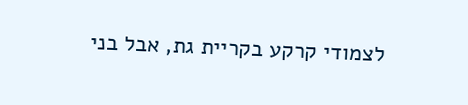לצמודי קרקע בקריית גת, אבל בני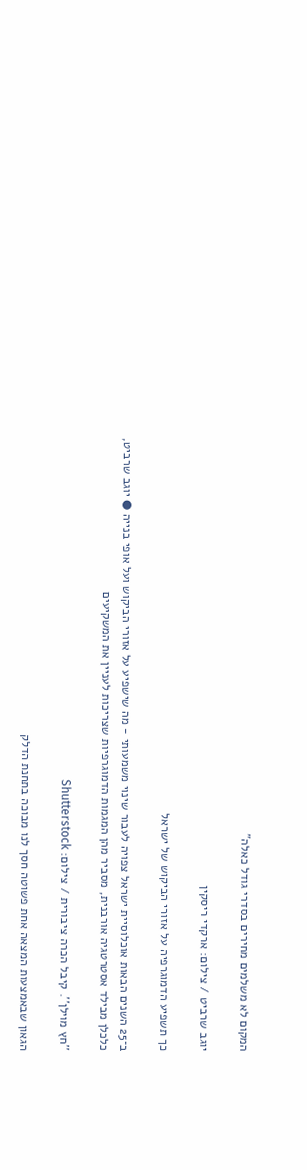המקום לא משלמים מחירים בסדרי גודל כאלה"

יוגב שרביט / צילום: ארקדי ריסקין

כך תשפיע הדמוגרפיה על אזורי הביקוש של ישראל

ב־25 השנים הבאות אוכלוסיית ישראל צפויה לעבור שינוי משמעותי - מה שישפיע על אזורי הביקוש ועל אופי בנייה ● יוגב שרביט, כלכלן מבילד אסטרטגיה אורבנית, מסביר מהן המגמות הדמוגרפיות שצריכות לעניין את המשקיעים

''חץ מוילן''. קיבל הכרה ציבורית / צילום: Shutterstock

הגאון שבאמצעות המצאה אחת פשוטה חסך לנו מבוכה בתחנת הדלק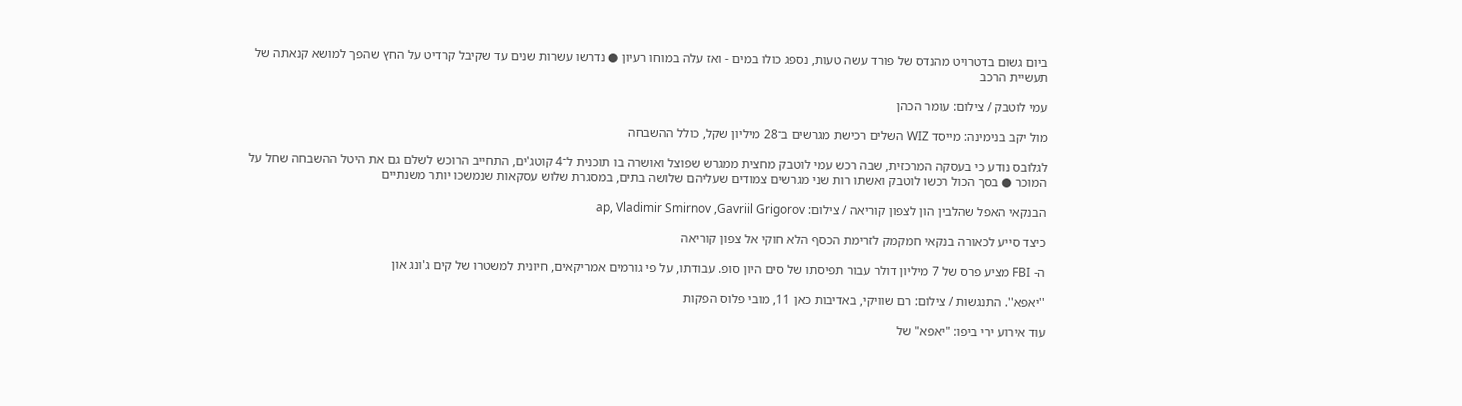ביום גשום בדטרויט מהנדס של פורד עשה טעות, נספג כולו במים - ואז עלה במוחו רעיון ● נדרשו עשרות שנים עד שקיבל קרדיט על החץ שהפך למושא קנאתה של תעשיית הרכב

עמי לוטבק / צילום: עומר הכהן

מול יקב בנימינה: מייסד WIZ השלים רכישת מגרשים ב־28 מיליון שקל, כולל ההשבחה

לגלובס נודע כי בעסקה המרכזית, שבה רכש עמי לוטבק מחצית ממגרש שפוצל ואושרה בו תוכנית ל־4 קוטג'ים, התחייב הרוכש לשלם גם את היטל ההשבחה שחל על המוכר ● בסך הכול רכשו לוטבק ואשתו רות שני מגרשים צמודים שעליהם שלושה בתים, במסגרת שלוש עסקאות שנמשכו יותר משנתיים

הבנקאי האפל שהלבין הון לצפון קוריאה / צילום: ap, Vladimir Smirnov ,Gavriil Grigorov

כיצד סייע לכאורה בנקאי חמקמק לזרימת הכסף הלא חוקי אל צפון קוריאה

ה- FBI מציע פרס של 7 מיליון דולר עבור תפיסתו של סים היון סופ. עבודתו, על פי גורמים אמריקאים, חיונית למשטרו של קים ג'ונג און

''יאפא''. התנגשות / צילום: רם שוויקי, באדיבות כאן 11, מובי פלוס הפקות

עוד אירוע ירי ביפו: "יאפא" של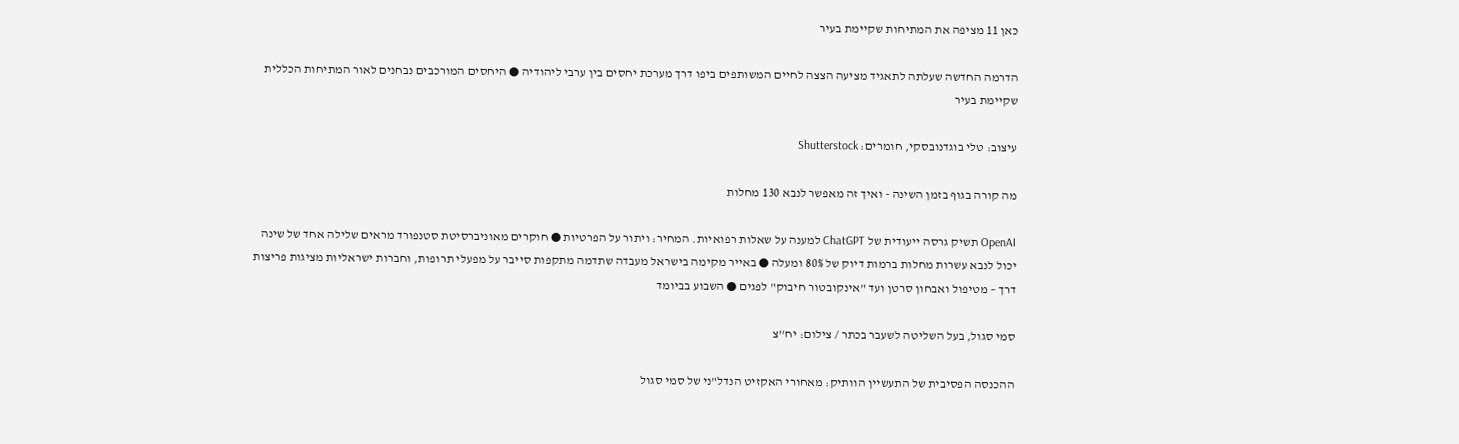כאן 11 מציפה את המתיחות שקיימת בעיר

הדרמה החדשה שעלתה לתאגיד מציעה הצצה לחיים המשותפים ביפו דרך מערכת יחסים בין ערבי ליהודיה ● היחסים המורכבים נבחנים לאור המתיחות הכללית שקיימת בעיר

עיצוב: טלי בוגדנובסקי, חומרים: Shutterstock

מה קורה בגוף בזמן השינה - ואיך זה מאפשר לנבא 130 מחלות

OpenAI תשיק גרסה ייעודית של ChatGPT למענה על שאלות רפואיות. המחיר: ויתור על הפרטיות ● חוקרים מאוניברסיטת סטנפורד מראים שלילה אחד של שינה יכול לנבא עשרות מחלות ברמות דיוק של 80% ומעלה ● באייר מקימה בישראל מעבדה שתדמה מתקפות סייבר על מפעלי תרופות, וחברות ישראליות מציגות פריצות דרך – מטיפול ואבחון סרטן ועד "אינקובטור חיבוק" לפגים ● השבוע בביומד

סמי סגול, בעל השליטה לשעבר בכתר / צילום: יח''צ

ההכנסה הפסיבית של התעשיין הוותיק: מאחורי האקזיט הנדל"ני של סמי סגול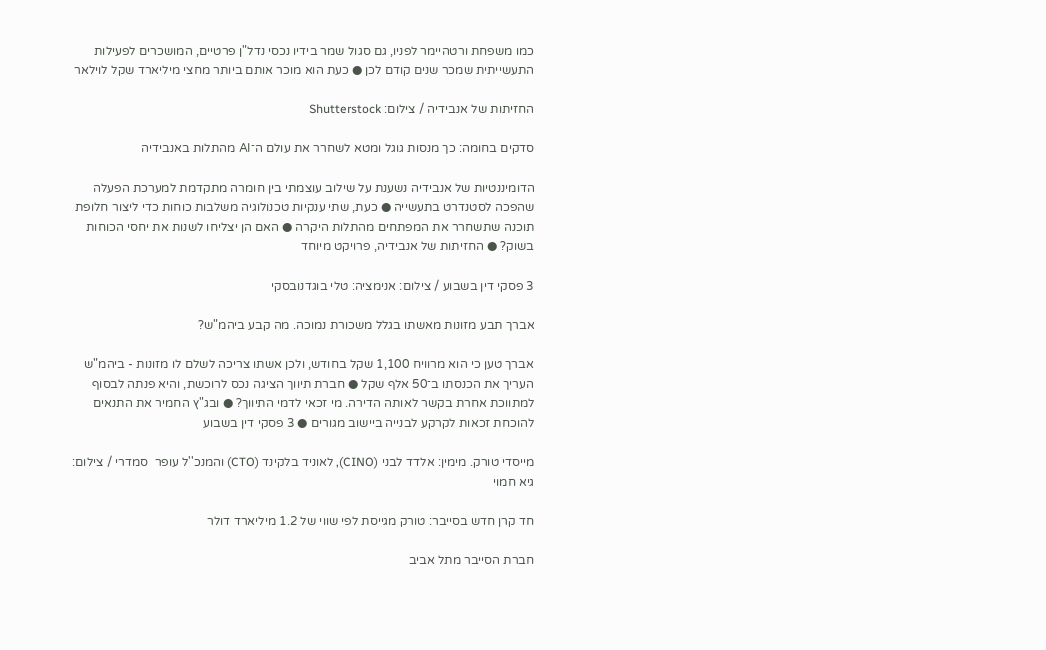כמו משפחת ורטהיימר לפניו, גם סגול שמר בידיו נכסי נדל"ן פרטיים, המושכרים לפעילות התעשייתית שמכר שנים קודם לכן ● כעת הוא מוכר אותם ביותר מחצי מיליארד שקל לוילאר

החזיתות של אנבידיה / צילום: Shutterstock

סדקים בחומה: כך מנסות גוגל ומטא לשחרר את עולם ה־AI מהתלות באנבידיה

הדומיננטיות של אנבידיה נשענת על שילוב עוצמתי בין חומרה מתקדמת למערכת הפעלה שהפכה לסטנדרט בתעשייה ● כעת, שתי ענקיות טכנולוגיה משלבות כוחות כדי ליצור חלופת תוכנה שתשחרר את המפתחים מהתלות היקרה ● האם הן יצליחו לשנות את יחסי הכוחות בשוק? ● החזיתות של אנבידיה, פרויקט מיוחד

3 פסקי דין בשבוע / צילום: אנימציה: טלי בוגדנובסקי

אברך תבע מזונות מאשתו בגלל משכורת נמוכה. מה קבע ביהמ"ש?

אברך טען כי הוא מרוויח 1,100 שקל בחודש, ולכן אשתו צריכה לשלם לו מזונות - ביהמ"ש העריך את הכנסתו ב־50 אלף שקל ● חברת תיווך הציגה נכס לרוכשת, והיא פנתה לבסוף למתווכת אחרת בקשר לאותה הדירה. מי זכאי לדמי התיווך? ● ובג"ץ החמיר את התנאים להוכחת זכאות לקרקע לבנייה ביישוב מגורים ● 3 פסקי דין בשבוע

מייסדי טורק. מימין: אלדד לבני (CINO), לאוניד בלקינד (CTO) והמנכ''ל עופר  סמדרי / צילום: גיא חמוי

חד קרן חדש בסייבר: טורק מגייסת לפי שווי של 1.2 מיליארד דולר

חברת הסייבר מתל אביב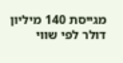מגייסת 140 מיליון דולר לפי שווי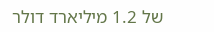של 1.2 מיליארד דולר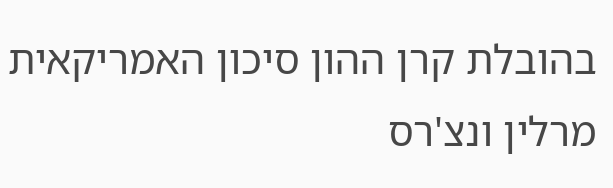בהובלת קרן ההון סיכון האמריקאית מרלין ונצ'רס